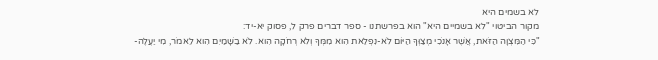לא בשמים היא
מקור הביטוי "לא בשמיים היא" הוא בפרשתנו - ספר דברים פרק ל, פסוק יא-יד:
"כִּי הַמִּצְוָה הַזֹּאת, אֲשֶׁר אָנֹכִי מְצַוְּךָ הַיּוֹם לֹא-נִפְלֵאת הִוא מִמְּךָ וְלֹא רְחֹקָה הִוא. לֹא בַשָּׁמַיִם הִוא לֵאמֹר, מִי יַעֲלֶה-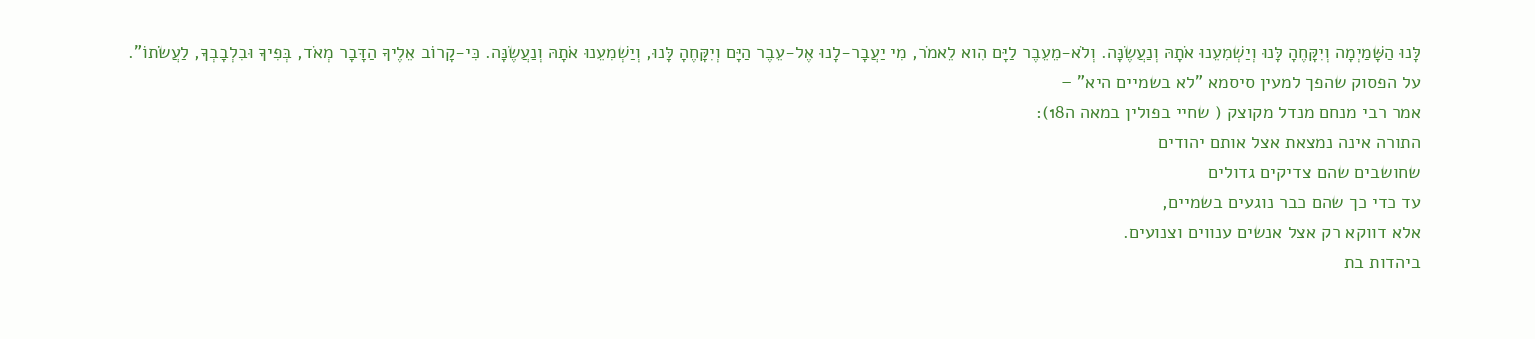לָּנוּ הַשָּׁמַיְמָה וְיִקָּחֶהָ לָּנוּ וְיַשְׁמִעֵנוּ אֹתָהּ וְנַעֲשֶׂנָּה. וְלֹא-מֵעֵבֶר לַיָּם הִוא לֵאמֹר, מִי יַעֲבָר-לָנוּ אֶל-עֵבֶר הַיָּם וְיִקָּחֶהָ לָּנוּ, וְיַשְׁמִעֵנוּ אֹתָהּ וְנַעֲשֶׂנָּה. כִּי-קָרוֹב אֵלֶיךָ הַדָּבָר מְאֹד, בְּפִיךָ וּבִלְבָבְךָ, לַעֲשֹׂתוֹ".
על הפסוק שהפך למעין סיסמא "לא בשמיים היא" –
אמר רבי מנחם מנדל מקוצק ( שחיי בפולין במאה ה18):
התורה אינה נמצאת אצל אותם יהודים
שחושבים שהם צדיקים גדולים
עד כדי כך שהם כבר נוגעים בשמיים,
אלא דווקא רק אצל אנשים ענווים וצנועים.
ביהדות בת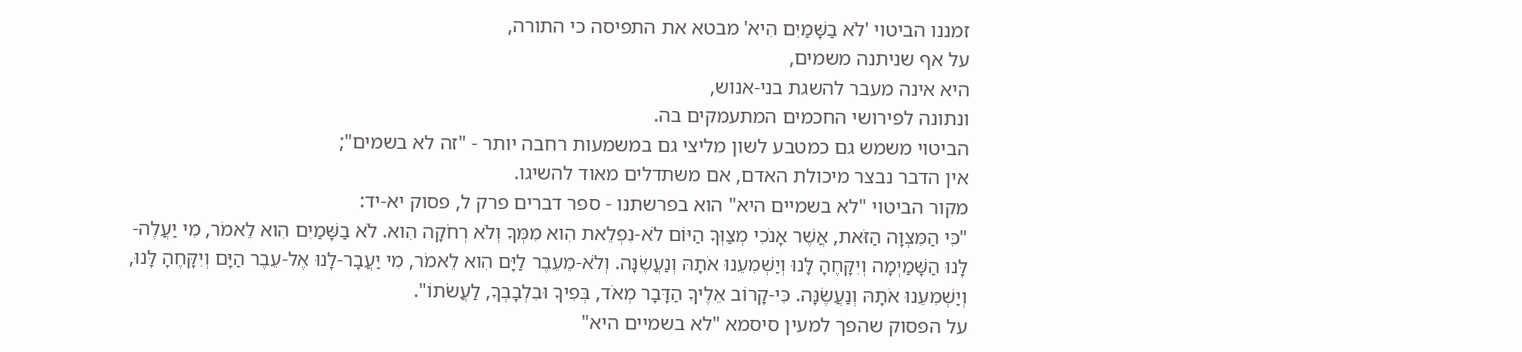זמננו הביטוי 'לֹא בַשָּׁמַיִם הִיא' מבטא את התפיסה כי התורה,
על אף שניתנה משמים,
היא אינה מעבר להשגת בני-אנוש,
ונתונה לפירושי החכמים המתעמקים בה.
הביטוי משמש גם כמטבע לשון מליצי גם במשמעות רחבה יותר - "זה לא בשמים";
אין הדבר נבצר מיכולת האדם, אם משתדלים מאוד להשיגו.
מקור הביטוי "לא בשמיים היא" הוא בפרשתנו - ספר דברים פרק ל, פסוק יא-יד:
"כִּי הַמִּצְוָה הַזֹּאת, אֲשֶׁר אָנֹכִי מְצַוְּךָ הַיּוֹם לֹא-נִפְלֵאת הִוא מִמְּךָ וְלֹא רְחֹקָה הִוא. לֹא בַשָּׁמַיִם הִוא לֵאמֹר, מִי יַעֲלֶה-לָּנוּ הַשָּׁמַיְמָה וְיִקָּחֶהָ לָּנוּ וְיַשְׁמִעֵנוּ אֹתָהּ וְנַעֲשֶׂנָּה. וְלֹא-מֵעֵבֶר לַיָּם הִוא לֵאמֹר, מִי יַעֲבָר-לָנוּ אֶל-עֵבֶר הַיָּם וְיִקָּחֶהָ לָּנוּ, וְיַשְׁמִעֵנוּ אֹתָהּ וְנַעֲשֶׂנָּה. כִּי-קָרוֹב אֵלֶיךָ הַדָּבָר מְאֹד, בְּפִיךָ וּבִלְבָבְךָ, לַעֲשֹׂתוֹ".
על הפסוק שהפך למעין סיסמא "לא בשמיים היא"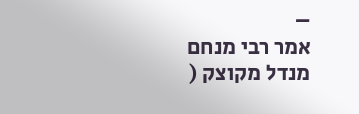–
אמר רבי מנחם מנדל מקוצק (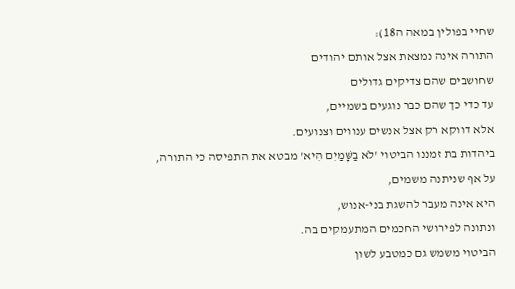שחיי בפולין במאה ה18):
התורה אינה נמצאת אצל אותם יהודים
שחושבים שהם צדיקים גדולים
עד כדי כך שהם כבר נוגעים בשמיים,
אלא דווקא רק אצל אנשים ענווים וצנועים.
ביהדות בת זמננו הביטוי 'לֹא בַשָּׁמַיִם הִיא' מבטא את התפיסה כי התורה,
על אף שניתנה משמים,
היא אינה מעבר להשגת בני-אנוש,
ונתונה לפירושי החכמים המתעמקים בה.
הביטוי משמש גם כמטבע לשון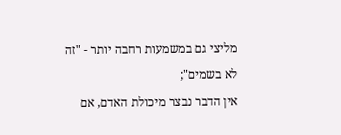מליצי גם במשמעות רחבה יותר - "זה לא בשמים";
אין הדבר נבצר מיכולת האדם, אם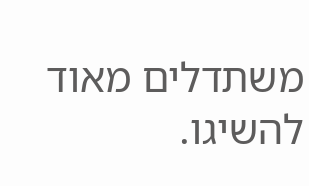משתדלים מאוד להשיגו.